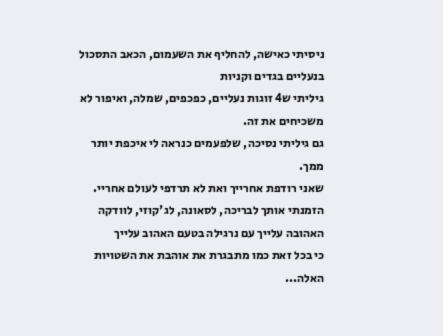ניסיתי כאישה, להחליף את השעמום, הכאב התסכול בנעליים בגדים וקניות
גיליתי ש4 זוגות נעליים, כפכפים, שמלה, ואיפור לא משכיחים את זה.
גם גיליתי נסיכה, שלפעמים כנראה לי איכפת יותר ממך.
שאני רודפת אחרייך ואת לא תרדפי לעולם אחריי.
הזמנתי אותך לבריכה, לסאונה, לג'קוזי, לוודקה האהובה עלייך עם נרגילה בטעם האהוב עלייך
כי בכל זאת כמו מתבגרת את אוהבת את השטויות האלה...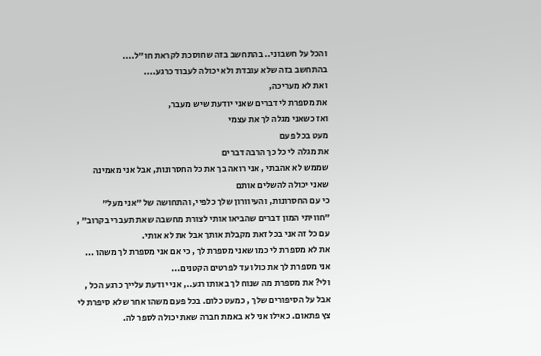והכל על חשבוני.. בהתחשב בזה שחוסכת לקראת חו"ל....
בהתחשב בזה שלא עובדת ולא יכולה לעבוד כרגע....
ואת לא מעריכה,
את מספרת לי דברים שאני יודעת שיש מעבר,
ואז כשאני מגלה לך את עצמי
מעט בכל פעם
את מגלה לי כל כך הרבה דברים
שממש לא אהבתי , אני רואה בך את כל החסרונות, אבל אני מאמינה שאני יכולה להשלים אותם
כי עם החסרונות, והעיוורון שלך כלפיי, והתחושה של "אני מעל" "חוויתי המון דברים שהביאו אותי לצורת מחשבה שאת תעברי בקרוב" , עם כל זה אני בכל זאת מקבלת אותך אבל את לא אותי.
את לא מספרת לי כמו שאני מספרת לך , כי אם אני מספרת לך משהו ... אני מספרת לך את כולו עד לפרטים הקטנים...
ולי? את מספרת מה שנוח לך באותו רגע.., אני יודעת עלייך כרגע הכל , אבל על הסיפורים שלך , כמעט כלום. בכל פעם משהו אחר שלא סיפרת לי צץ פתאום. כאילו אני לא באמת חברה שאת יכולה לספר לה.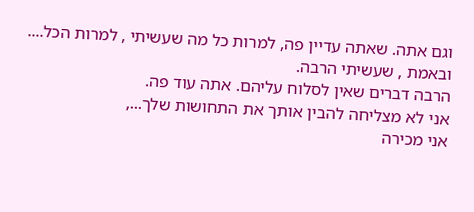וגם אתה. שאתה עדיין פה, למרות כל מה שעשיתי , למרות הכל.... ובאמת , שעשיתי הרבה.
הרבה דברים שאין לסלוח עליהם. אתה עוד פה.
אני לא מצליחה להבין אותך את התחושות שלך...,
אני מכירה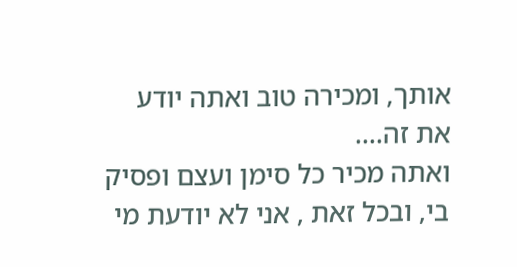אותך, ומכירה טוב ואתה יודע את זה....
ואתה מכיר כל סימן ועצם ופסיק בי, ובכל זאת , אני לא יודעת מי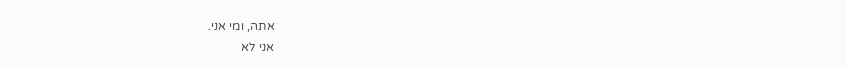אתה, ומי אני.
אני לא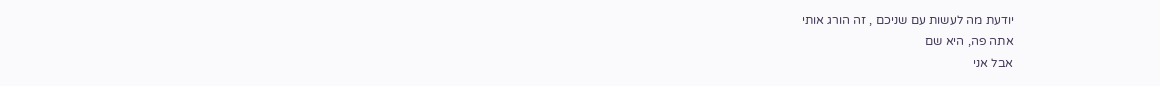יודעת מה לעשות עם שניכם , זה הורג אותי
אתה פה, היא שם
אבל אני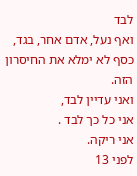לבד
ואף נעל, אדם אחר, בגד, כסף לא ימלא את החיסרון הזה.
ואני עדיין לבד,
אני כל כך לבד .
אני ריקה.
לפני 13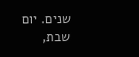שנים. יום שבת,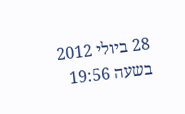28 ביולי 2012 בשעה 19:56